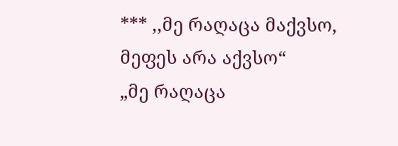*** ,,მე რაღაცა მაქვსო, მეფეს არა აქვსო“
„მე რაღაცა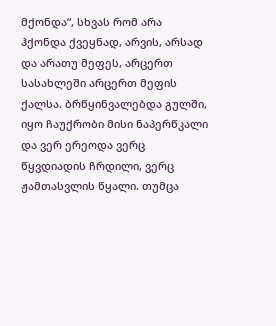მქონდა“, სხვას რომ არა ჰქონდა ქვეყნად, არვის, არსად და არათუ მეფეს, არცერთ სასახლეში არცერთ მეფის ქალსა. ბრწყინვალებდა გულში, იყო ჩაუქრობი მისი ნაპერწკალი და ვერ ერეოდა ვერც წყვდიადის ჩრდილი, ვერც ჟამთასვლის წყალი. თუმცა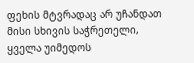ფეხის მტვრადაც არ უჩანდათ მისი სხივის საჭრეთელი, ყველა უიმედოს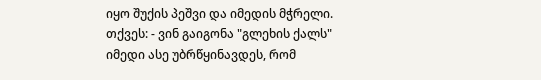იყო შუქის პეშვი და იმედის მჭრელი. თქვეს: - ვინ გაიგონა "გლეხის ქალს" იმედი ასე უბრწყინავდეს, რომ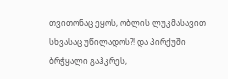თვითონაც ეყოს, ობლის ლუკმასავით სხვასაც უწილადოს?! და პირქუში ბრჭყალი გაჰკრეს,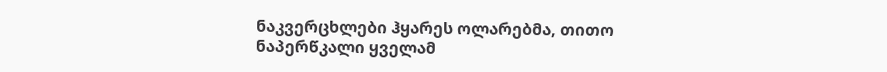ნაკვერცხლები ჰყარეს ოლარებმა, თითო ნაპერწკალი ყველამ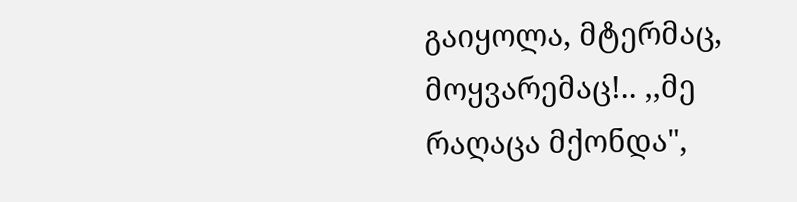გაიყოლა, მტერმაც, მოყვარემაც!.. ,,მე რაღაცა მქონდა",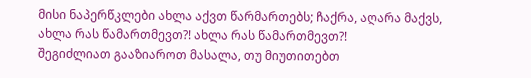მისი ნაპერწკლები ახლა აქვთ წარმართებს; ჩაქრა, აღარა მაქვს, ახლა რას წამართმევთ?! ახლა რას წამართმევთ?!
შეგიძლიათ გააზიაროთ მასალა, თუ მიუთითებთ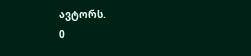ავტორს.
0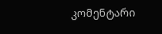კომენტარი